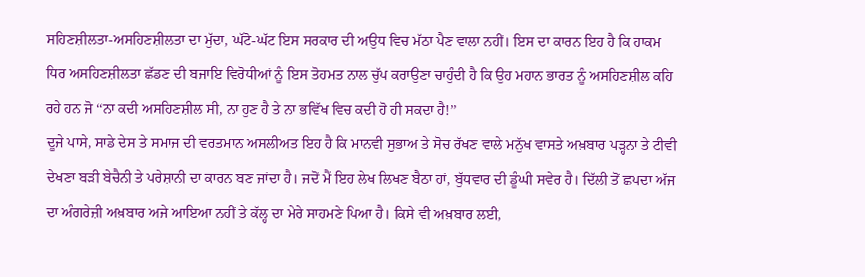ਸਹਿਣਸ਼ੀਲਤਾ-ਅਸਹਿਣਸ਼ੀਲਤਾ ਦਾ ਮੁੱਦਾ, ਘੱਟੋ-ਘੱਟ ਇਸ ਸਰਕਾਰ ਦੀ ਅਉਧ ਵਿਚ ਮੱਠਾ ਪੈਣ ਵਾਲਾ ਨਹੀਂ। ਇਸ ਦਾ ਕਾਰਨ ਇਹ ਹੈ ਕਿ ਹਾਕਮ ਧਿਰ ਅਸਹਿਣਸ਼ੀਲਤਾ ਛੱਡਣ ਦੀ ਬਜਾਇ ਵਿਰੋਧੀਆਂ ਨੂੰ ਇਸ ਤੋਹਮਤ ਨਾਲ ਚੁੱਪ ਕਰਾਉਣਾ ਚਾਹੁੰਦੀ ਹੈ ਕਿ ਉਹ ਮਹਾਨ ਭਾਰਤ ਨੂੰ ਅਸਹਿਣਸ਼ੀਲ ਕਹਿ ਰਹੇ ਹਨ ਜੋ ‘‘ਨਾ ਕਦੀ ਅਸਹਿਣਸ਼ੀਲ ਸੀ, ਨਾ ਹੁਣ ਹੈ ਤੇ ਨਾ ਭਵਿੱਖ ਵਿਚ ਕਦੀ ਹੋ ਹੀ ਸਕਦਾ ਹੈ!’’
ਦੂਜੇ ਪਾਸੇ, ਸਾਡੇ ਦੇਸ ਤੇ ਸਮਾਜ ਦੀ ਵਰਤਮਾਨ ਅਸਲੀਅਤ ਇਹ ਹੈ ਕਿ ਮਾਨਵੀ ਸੁਭਾਅ ਤੇ ਸੋਚ ਰੱਖਣ ਵਾਲੇ ਮਨੁੱਖ ਵਾਸਤੇ ਅਖ਼ਬਾਰ ਪਡ਼੍ਹਨਾ ਤੇ ਟੀਵੀ ਦੇਖਣਾ ਬਡ਼ੀ ਬੇਚੈਨੀ ਤੇ ਪਰੇਸ਼ਾਨੀ ਦਾ ਕਾਰਨ ਬਣ ਜਾਂਦਾ ਹੈ। ਜਦੋਂ ਮੈਂ ਇਹ ਲੇਖ ਲਿਖਣ ਬੈਠਾ ਹਾਂ, ਬੁੱਧਵਾਰ ਦੀ ਡੂੰਘੀ ਸਵੇਰ ਹੈ। ਦਿੱਲੀ ਤੋਂ ਛਪਦਾ ਅੱਜ ਦਾ ਅੰਗਰੇਜ਼ੀ ਅਖ਼ਬਾਰ ਅਜੇ ਆਇਆ ਨਹੀਂ ਤੇ ਕੱਲ੍ਹ ਦਾ ਮੇਰੇ ਸਾਹਮਣੇ ਪਿਆ ਹੈ। ਕਿਸੇ ਵੀ ਅਖ਼ਬਾਰ ਲਈ,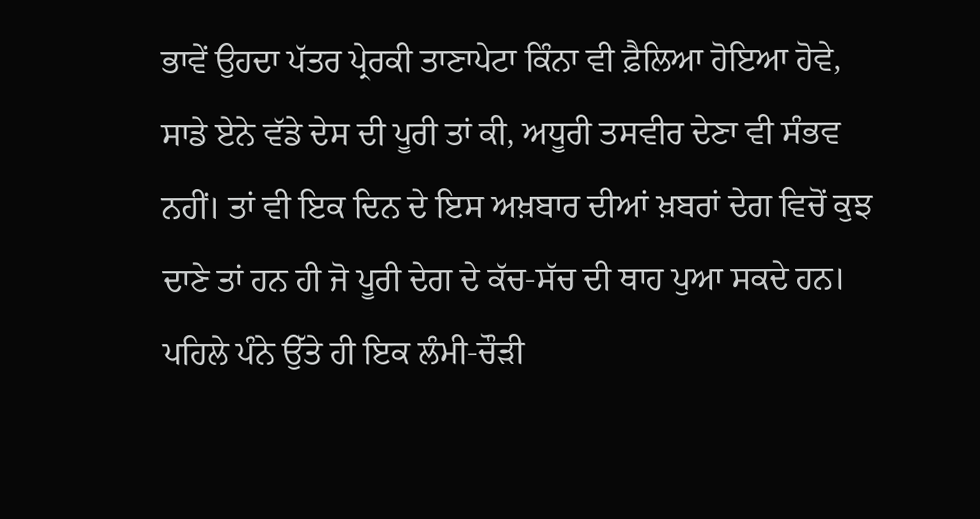ਭਾਵੇਂ ਉਹਦਾ ਪੱਤਰ ਪ੍ਰੇਰਕੀ ਤਾਣਾਪੇਟਾ ਕਿੰਨਾ ਵੀ ਫ਼ੈਲਿਆ ਹੋਇਆ ਹੋਵੇ, ਸਾਡੇ ਏਨੇ ਵੱਡੇ ਦੇਸ ਦੀ ਪੂਰੀ ਤਾਂ ਕੀ, ਅਧੂਰੀ ਤਸਵੀਰ ਦੇਣਾ ਵੀ ਸੰਭਵ ਨਹੀਂ। ਤਾਂ ਵੀ ਇਕ ਦਿਨ ਦੇ ਇਸ ਅਖ਼ਬਾਰ ਦੀਆਂ ਖ਼ਬਰਾਂ ਦੇਗ ਵਿਚੋਂ ਕੁਝ ਦਾਣੇ ਤਾਂ ਹਨ ਹੀ ਜੋ ਪੂਰੀ ਦੇਗ ਦੇ ਕੱਚ-ਸੱਚ ਦੀ ਥਾਹ ਪੁਆ ਸਕਦੇ ਹਨ।
ਪਹਿਲੇ ਪੰਨੇ ਉੱਤੇ ਹੀ ਇਕ ਲੰਮੀ-ਚੌਡ਼ੀ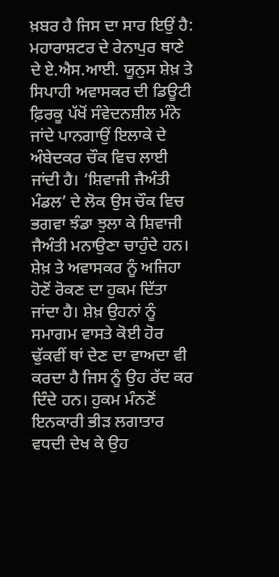ਖ਼ਬਰ ਹੈ ਜਿਸ ਦਾ ਸਾਰ ਇਉਂ ਹੈ: ਮਹਾਰਾਸ਼ਟਰ ਦੇ ਰੇਨਾਪੁਰ ਥਾਣੇ ਦੇ ਏ.ਐਸ.ਆਈ. ਯੂਨੁਸ ਸ਼ੇਖ਼ ਤੇ ਸਿਪਾਹੀ ਅਵਾਸਕਰ ਦੀ ਡਿਊਟੀ ਫ਼ਿਰਕੂ ਪੱਖੋਂ ਸੰਵੇਦਨਸ਼ੀਲ ਮੰਨੇ ਜਾਂਦੇ ਪਾਨਗਾਉਂ ਇਲਾਕੇ ਦੇ ਅੰਬੇਦਕਰ ਚੌਕ ਵਿਚ ਲਾਈ ਜਾਂਦੀ ਹੈ। ‘ਸ਼ਿਵਾਜੀ ਜੈਅੰਤੀ ਮੰਡਲ’ ਦੇ ਲੋਕ ਉਸ ਚੌਕ ਵਿਚ ਭਗਵਾ ਝੰਡਾ ਝੁਲਾ ਕੇ ਸ਼ਿਵਾਜੀ ਜੈਅੰਤੀ ਮਨਾਉਣਾ ਚਾਹੁੰਦੇ ਹਨ।
ਸ਼ੇਖ਼ ਤੇ ਅਵਾਸਕਰ ਨੂੰ ਅਜਿਹਾ ਹੋਣੋਂ ਰੋਕਣ ਦਾ ਹੁਕਮ ਦਿੱਤਾ ਜਾਂਦਾ ਹੈ। ਸ਼ੇਖ਼ ਉਹਨਾਂ ਨੂੰ ਸਮਾਗਮ ਵਾਸਤੇ ਕੋਈ ਹੋਰ ਢੁੱਕਵੀਂ ਥਾਂ ਦੇਣ ਦਾ ਵਾਅਦਾ ਵੀ ਕਰਦਾ ਹੈ ਜਿਸ ਨੂੰ ਉਹ ਰੱਦ ਕਰ ਦਿੰਦੇ ਹਨ। ਹੁਕਮ ਮੰਨਣੋਂ ਇਨਕਾਰੀ ਭੀਡ਼ ਲਗਾਤਾਰ ਵਧਦੀ ਦੇਖ ਕੇ ਉਹ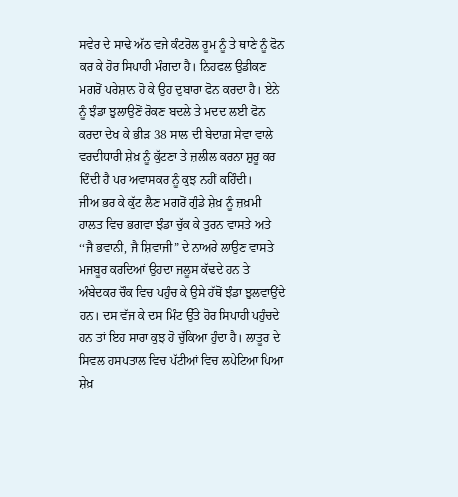ਸਵੇਰ ਦੇ ਸਾਢੇ ਅੱਠ ਵਜੇ ਕੰਟਰੋਲ ਰੂਮ ਨੂੰ ਤੇ ਥਾਣੇ ਨੂੰ ਫੋਨ ਕਰ ਕੇ ਹੋਰ ਸਿਪਾਹੀ ਮੰਗਦਾ ਹੈ। ਨਿਹਫਲ ਉਡੀਕਣ ਮਗਰੋਂ ਪਰੇਸ਼ਾਨ ਹੋ ਕੇ ਉਹ ਦੁਬਾਰਾ ਫੋਨ ਕਰਦਾ ਹੈ। ਏਨੇ ਨੂੰ ਝੰਡਾ ਝੁਲਾਉਣੋਂ ਰੋਕਣ ਬਦਲੇ ਤੇ ਮਦਦ ਲਈ ਫੋਨ ਕਰਦਾ ਦੇਖ ਕੇ ਭੀਡ਼ 38 ਸਾਲ ਦੀ ਬੇਦਾਗ਼ ਸੇਵਾ ਵਾਲੇ ਵਰਦੀਧਾਰੀ ਸ਼ੇਖ਼ ਨੂੰ ਕੁੱਟਣਾ ਤੇ ਜ਼ਲੀਲ ਕਰਨਾ ਸ਼ੁਰੂ ਕਰ ਦਿੰਦੀ ਹੈ ਪਰ ਅਵਾਸਕਰ ਨੂੰ ਕੁਝ ਨਹੀਂ ਕਹਿੰਦੀ।
ਜੀਅ ਭਰ ਕੇ ਕੁੱਟ ਲੈਣ ਮਗਰੋਂ ਗੁੰਡੇ ਸ਼ੇਖ਼ ਨੂੰ ਜ਼ਖ਼ਮੀ ਹਾਲਤ ਵਿਚ ਭਗਵਾ ਝੰਡਾ ਚੁੱਕ ਕੇ ਤੁਰਨ ਵਾਸਤੇ ਅਤੇ ‘‘ਜੈ ਭਵਾਨੀ, ਜੈ ਸ਼ਿਵਾਜੀ” ਦੇ ਨਾਅਰੇ ਲਾਉਣ ਵਾਸਤੇ ਮਜਬੂਰ ਕਰਦਿਆਂ ਉਹਦਾ ਜਲੂਸ ਕੱਢਦੇ ਹਨ ਤੇ ਅੰਬੇਦਕਰ ਚੌਕ ਵਿਚ ਪਹੁੰਚ ਕੇ ਉਸੇ ਹੱਥੋਂ ਝੰਡਾ ਝੁਲਵਾਉਂਦੇ ਹਨ। ਦਸ ਵੱਜ ਕੇ ਦਸ ਮਿੰਟ ਉੱਤੇ ਹੋਰ ਸਿਪਾਹੀ ਪਹੁੰਚਦੇ ਹਨ ਤਾਂ ਇਹ ਸਾਰਾ ਕੁਝ ਹੋ ਚੁੱਕਿਆ ਹੁੰਦਾ ਹੈ। ਲਾਤੂਰ ਦੇ ਸਿਵਲ ਹਸਪਤਾਲ ਵਿਚ ਪੱਟੀਆਂ ਵਿਚ ਲਪੇਟਿਆ ਪਿਆ ਸ਼ੇਖ਼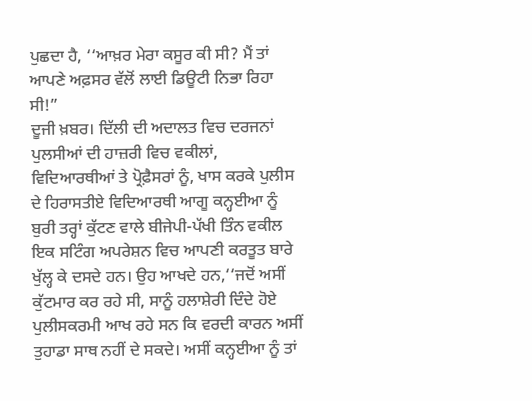ਪੁਛਦਾ ਹੈ, ‘‘ਆਖ਼ਰ ਮੇਰਾ ਕਸੂਰ ਕੀ ਸੀ? ਮੈਂ ਤਾਂ ਆਪਣੇ ਅਫ਼ਸਰ ਵੱਲੋਂ ਲਾਈ ਡਿਊਟੀ ਨਿਭਾ ਰਿਹਾ ਸੀ!”
ਦੂਜੀ ਖ਼ਬਰ। ਦਿੱਲੀ ਦੀ ਅਦਾਲਤ ਵਿਚ ਦਰਜਨਾਂ ਪੁਲਸੀਆਂ ਦੀ ਹਾਜ਼ਰੀ ਵਿਚ ਵਕੀਲਾਂ, ਵਿਦਿਆਰਥੀਆਂ ਤੇ ਪ੍ਰੋਫ਼ੈਸਰਾਂ ਨੂੰ, ਖਾਸ ਕਰਕੇ ਪੁਲੀਸ ਦੇ ਹਿਰਾਸਤੀਏ ਵਿਦਿਆਰਥੀ ਆਗੂ ਕਨ੍ਹਈਆ ਨੂੰ ਬੁਰੀ ਤਰ੍ਹਾਂ ਕੁੱਟਣ ਵਾਲੇ ਬੀਜੇਪੀ-ਪੱਖੀ ਤਿੰਨ ਵਕੀਲ ਇਕ ਸਟਿੰਗ ਅਪਰੇਸ਼ਨ ਵਿਚ ਆਪਣੀ ਕਰਤੂਤ ਬਾਰੇ ਖੁੱਲ੍ਹ ਕੇ ਦਸਦੇ ਹਨ। ਉਹ ਆਖਦੇ ਹਨ,‘‘ਜਦੋਂ ਅਸੀਂ ਕੁੱਟਮਾਰ ਕਰ ਰਹੇ ਸੀ, ਸਾਨੂੰ ਹਲਾਸ਼ੇਰੀ ਦਿੰਦੇ ਹੋਏ ਪੁਲੀਸਕਰਮੀ ਆਖ ਰਹੇ ਸਨ ਕਿ ਵਰਦੀ ਕਾਰਨ ਅਸੀਂ ਤੁਹਾਡਾ ਸਾਥ ਨਹੀਂ ਦੇ ਸਕਦੇ। ਅਸੀਂ ਕਨ੍ਹਈਆ ਨੂੰ ਤਾਂ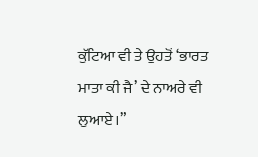ਕੁੱਟਿਆ ਵੀ ਤੇ ਉਹਤੋਂ ‘ਭਾਰਤ ਮਾਤਾ ਕੀ ਜੈ’ ਦੇ ਨਾਅਰੇ ਵੀ ਲੁਆਏ।”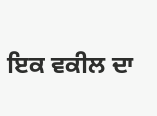ਇਕ ਵਕੀਲ ਦਾ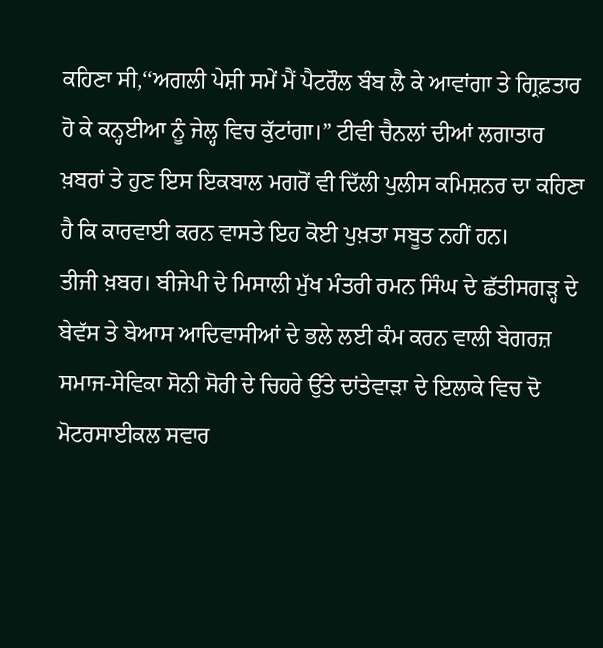ਕਹਿਣਾ ਸੀ,‘‘ਅਗਲੀ ਪੇਸ਼ੀ ਸਮੇਂ ਮੈਂ ਪੈਟਰੌਲ ਬੰਬ ਲੈ ਕੇ ਆਵਾਂਗਾ ਤੇ ਗ੍ਰਿਫ਼ਤਾਰ ਹੋ ਕੇ ਕਨ੍ਹਈਆ ਨੂੰ ਜੇਲ੍ਹ ਵਿਚ ਕੁੱਟਾਂਗਾ।” ਟੀਵੀ ਚੈਨਲਾਂ ਦੀਆਂ ਲਗਾਤਾਰ ਖ਼ਬਰਾਂ ਤੇ ਹੁਣ ਇਸ ਇਕਬਾਲ ਮਗਰੋਂ ਵੀ ਦਿੱਲੀ ਪੁਲੀਸ ਕਮਿਸ਼ਨਰ ਦਾ ਕਹਿਣਾ ਹੈ ਕਿ ਕਾਰਵਾਈ ਕਰਨ ਵਾਸਤੇ ਇਹ ਕੋਈ ਪੁਖ਼ਤਾ ਸਬੂਤ ਨਹੀਂ ਹਨ।
ਤੀਜੀ ਖ਼ਬਰ। ਬੀਜੇਪੀ ਦੇ ਮਿਸਾਲੀ ਮੁੱਖ ਮੰਤਰੀ ਰਮਨ ਸਿੰਘ ਦੇ ਛੱਤੀਸਗਡ਼੍ਹ ਦੇ ਬੇਵੱਸ ਤੇ ਬੇਆਸ ਆਦਿਵਾਸੀਆਂ ਦੇ ਭਲੇ ਲਈ ਕੰਮ ਕਰਨ ਵਾਲੀ ਬੇਗਰਜ਼ ਸਮਾਜ-ਸੇਵਿਕਾ ਸੋਨੀ ਸੋਰੀ ਦੇ ਚਿਹਰੇ ਉੱਤੇ ਦਾਂਤੇਵਾਡ਼ਾ ਦੇ ਇਲਾਕੇ ਵਿਚ ਦੋ ਮੋਟਰਸਾਈਕਲ ਸਵਾਰ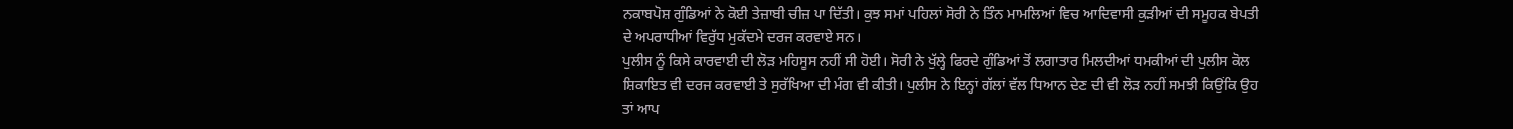ਨਕਾਬਪੋਸ਼ ਗੁੰਡਿਆਂ ਨੇ ਕੋਈ ਤੇਜ਼ਾਬੀ ਚੀਜ਼ ਪਾ ਦਿੱਤੀ। ਕੁਝ ਸਮਾਂ ਪਹਿਲਾਂ ਸੋਰੀ ਨੇ ਤਿੰਨ ਮਾਮਲਿਆਂ ਵਿਚ ਆਦਿਵਾਸੀ ਕੁਡ਼ੀਆਂ ਦੀ ਸਮੂਹਕ ਬੇਪਤੀ ਦੇ ਅਪਰਾਧੀਆਂ ਵਿਰੁੱਧ ਮੁਕੱਦਮੇ ਦਰਜ ਕਰਵਾਏ ਸਨ।
ਪੁਲੀਸ ਨੂੰ ਕਿਸੇ ਕਾਰਵਾਈ ਦੀ ਲੋਡ਼ ਮਹਿਸੂਸ ਨਹੀਂ ਸੀ ਹੋਈ। ਸੋਰੀ ਨੇ ਖੁੱਲ੍ਹੇ ਫਿਰਦੇ ਗੁੰਡਿਆਂ ਤੋਂ ਲਗਾਤਾਰ ਮਿਲਦੀਆਂ ਧਮਕੀਆਂ ਦੀ ਪੁਲੀਸ ਕੋਲ ਸ਼ਿਕਾਇਤ ਵੀ ਦਰਜ ਕਰਵਾਈ ਤੇ ਸੁਰੱਖਿਆ ਦੀ ਮੰਗ ਵੀ ਕੀਤੀ। ਪੁਲੀਸ ਨੇ ਇਨ੍ਹਾਂ ਗੱਲਾਂ ਵੱਲ ਧਿਆਨ ਦੇਣ ਦੀ ਵੀ ਲੋਡ਼ ਨਹੀਂ ਸਮਝੀ ਕਿਉਂਕਿ ਉਹ ਤਾਂ ਆਪ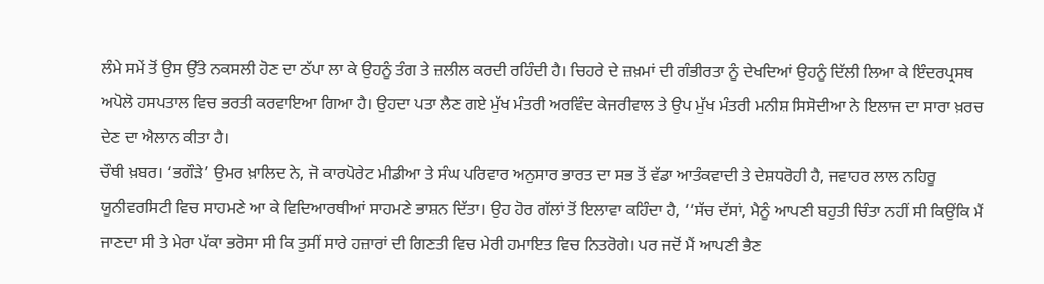ਲੰਮੇ ਸਮੇਂ ਤੋਂ ਉਸ ਉੱਤੇ ਨਕਸਲੀ ਹੋਣ ਦਾ ਠੱਪਾ ਲਾ ਕੇ ਉਹਨੂੰ ਤੰਗ ਤੇ ਜ਼ਲੀਲ ਕਰਦੀ ਰਹਿੰਦੀ ਹੈ। ਚਿਹਰੇ ਦੇ ਜ਼ਖ਼ਮਾਂ ਦੀ ਗੰਭੀਰਤਾ ਨੂੰ ਦੇਖਦਿਆਂ ਉਹਨੂੰ ਦਿੱਲੀ ਲਿਆ ਕੇ ਇੰਦਰਪ੍ਰਸਥ ਅਪੋਲੋ ਹਸਪਤਾਲ ਵਿਚ ਭਰਤੀ ਕਰਵਾਇਆ ਗਿਆ ਹੈ। ਉਹਦਾ ਪਤਾ ਲੈਣ ਗਏ ਮੁੱਖ ਮੰਤਰੀ ਅਰਵਿੰਦ ਕੇਜਰੀਵਾਲ ਤੇ ਉਪ ਮੁੱਖ ਮੰਤਰੀ ਮਨੀਸ਼ ਸਿਸੋਦੀਆ ਨੇ ਇਲਾਜ ਦਾ ਸਾਰਾ ਖ਼ਰਚ ਦੇਣ ਦਾ ਐਲਾਨ ਕੀਤਾ ਹੈ।
ਚੌਥੀ ਖ਼ਬਰ। ‘ਭਗੌਡ਼ੇ’ ਉਮਰ ਖ਼ਾਲਿਦ ਨੇ, ਜੋ ਕਾਰਪੋਰੇਟ ਮੀਡੀਆ ਤੇ ਸੰਘ ਪਰਿਵਾਰ ਅਨੁਸਾਰ ਭਾਰਤ ਦਾ ਸਭ ਤੋਂ ਵੱਡਾ ਆਤੰਕਵਾਦੀ ਤੇ ਦੇਸ਼ਧਰੋਹੀ ਹੈ, ਜਵਾਹਰ ਲਾਲ ਨਹਿਰੂ ਯੂਨੀਵਰਸਿਟੀ ਵਿਚ ਸਾਹਮਣੇ ਆ ਕੇ ਵਿਦਿਆਰਥੀਆਂ ਸਾਹਮਣੇ ਭਾਸ਼ਨ ਦਿੱਤਾ। ਉਹ ਹੋਰ ਗੱਲਾਂ ਤੋਂ ਇਲਾਵਾ ਕਹਿੰਦਾ ਹੈ, ‘‘ਸੱਚ ਦੱਸਾਂ, ਮੈਨੂੰ ਆਪਣੀ ਬਹੁਤੀ ਚਿੰਤਾ ਨਹੀਂ ਸੀ ਕਿਉਂਕਿ ਮੈਂ ਜਾਣਦਾ ਸੀ ਤੇ ਮੇਰਾ ਪੱਕਾ ਭਰੋਸਾ ਸੀ ਕਿ ਤੁਸੀਂ ਸਾਰੇ ਹਜ਼ਾਰਾਂ ਦੀ ਗਿਣਤੀ ਵਿਚ ਮੇਰੀ ਹਮਾਇਤ ਵਿਚ ਨਿਤਰੋਗੇ। ਪਰ ਜਦੋਂ ਮੈਂ ਆਪਣੀ ਭੈਣ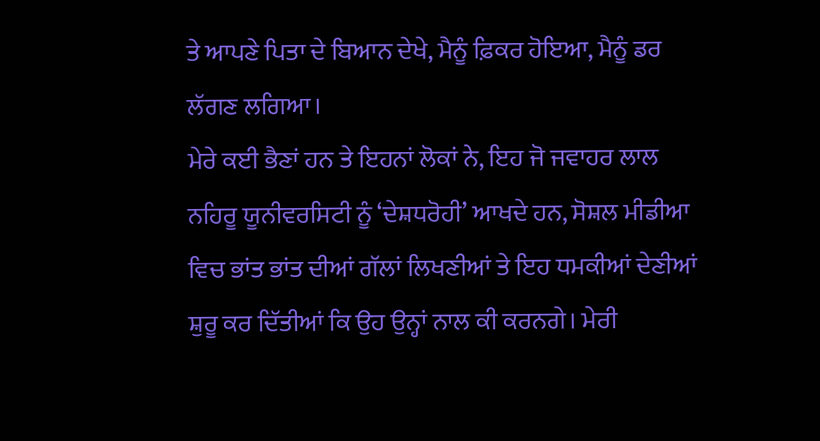ਤੇ ਆਪਣੇ ਪਿਤਾ ਦੇ ਬਿਆਨ ਦੇਖੇ, ਮੈਨੂੰ ਫ਼ਿਕਰ ਹੋਇਆ, ਮੈਨੂੰ ਡਰ ਲੱਗਣ ਲਗਿਆ।
ਮੇਰੇ ਕਈ ਭੈਣਾਂ ਹਨ ਤੇ ਇਹਨਾਂ ਲੋਕਾਂ ਨੇ, ਇਹ ਜੋ ਜਵਾਹਰ ਲਾਲ ਨਹਿਰੂ ਯੂਨੀਵਰਸਿਟੀ ਨੂੰ ‘ਦੇਸ਼ਧਰੋਹੀ’ ਆਖਦੇ ਹਨ, ਸੋਸ਼ਲ ਮੀਡੀਆ ਵਿਚ ਭਾਂਤ ਭਾਂਤ ਦੀਆਂ ਗੱਲਾਂ ਲਿਖਣੀਆਂ ਤੇ ਇਹ ਧਮਕੀਆਂ ਦੇਣੀਆਂ ਸ਼ੁਰੂ ਕਰ ਦਿੱਤੀਆਂ ਕਿ ਉਹ ਉਨ੍ਹਾਂ ਨਾਲ ਕੀ ਕਰਨਗੇ। ਮੇਰੀ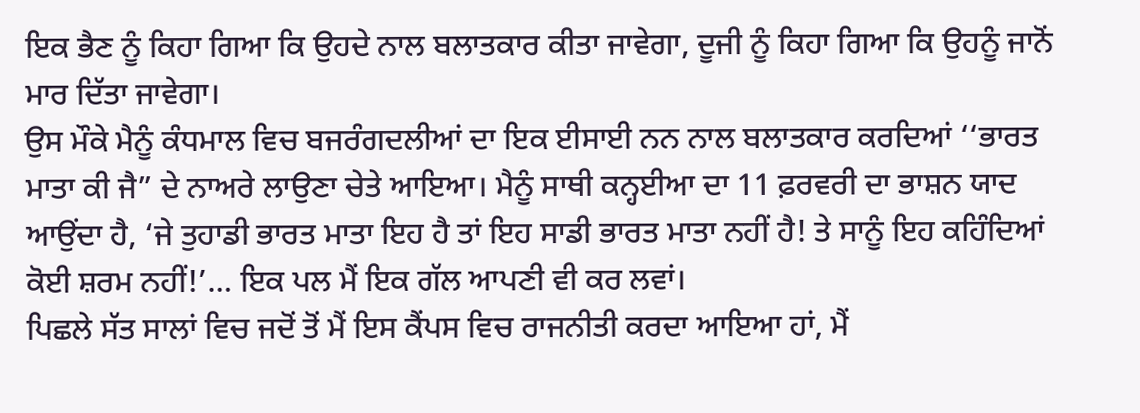ਇਕ ਭੈਣ ਨੂੰ ਕਿਹਾ ਗਿਆ ਕਿ ਉਹਦੇ ਨਾਲ ਬਲਾਤਕਾਰ ਕੀਤਾ ਜਾਵੇਗਾ, ਦੂਜੀ ਨੂੰ ਕਿਹਾ ਗਿਆ ਕਿ ਉਹਨੂੰ ਜਾਨੋਂ ਮਾਰ ਦਿੱਤਾ ਜਾਵੇਗਾ।
ਉਸ ਮੌਕੇ ਮੈਨੂੰ ਕੰਧਮਾਲ ਵਿਚ ਬਜਰੰਗਦਲੀਆਂ ਦਾ ਇਕ ਈਸਾਈ ਨਨ ਨਾਲ ਬਲਾਤਕਾਰ ਕਰਦਿਆਂ ‘‘ਭਾਰਤ ਮਾਤਾ ਕੀ ਜੈ” ਦੇ ਨਾਅਰੇ ਲਾਉਣਾ ਚੇਤੇ ਆਇਆ। ਮੈਨੂੰ ਸਾਥੀ ਕਨ੍ਹਈਆ ਦਾ 11 ਫ਼ਰਵਰੀ ਦਾ ਭਾਸ਼ਨ ਯਾਦ ਆਉਂਦਾ ਹੈ, ‘ਜੇ ਤੁਹਾਡੀ ਭਾਰਤ ਮਾਤਾ ਇਹ ਹੈ ਤਾਂ ਇਹ ਸਾਡੀ ਭਾਰਤ ਮਾਤਾ ਨਹੀਂ ਹੈ! ਤੇ ਸਾਨੂੰ ਇਹ ਕਹਿੰਦਿਆਂ ਕੋਈ ਸ਼ਰਮ ਨਹੀਂ!’… ਇਕ ਪਲ ਮੈਂ ਇਕ ਗੱਲ ਆਪਣੀ ਵੀ ਕਰ ਲਵਾਂ।
ਪਿਛਲੇ ਸੱਤ ਸਾਲਾਂ ਵਿਚ ਜਦੋਂ ਤੋਂ ਮੈਂ ਇਸ ਕੈਂਪਸ ਵਿਚ ਰਾਜਨੀਤੀ ਕਰਦਾ ਆਇਆ ਹਾਂ, ਮੈਂ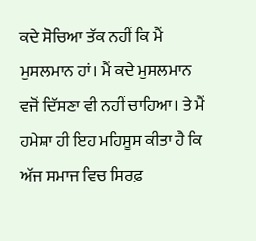ਕਦੇ ਸੋਚਿਆ ਤੱਕ ਨਹੀਂ ਕਿ ਮੈਂ ਮੁਸਲਮਾਨ ਹਾਂ। ਮੈਂ ਕਦੇ ਮੁਸਲਮਾਨ ਵਜੋਂ ਦਿੱਸਣਾ ਵੀ ਨਹੀਂ ਚਾਹਿਆ। ਤੇ ਮੈਂ ਹਮੇਸ਼ਾ ਹੀ ਇਹ ਮਹਿਸੂਸ ਕੀਤਾ ਹੈ ਕਿ ਅੱਜ ਸਮਾਜ ਵਿਚ ਸਿਰਫ਼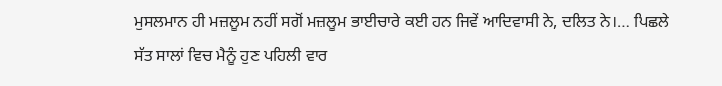ਮੁਸਲਮਾਨ ਹੀ ਮਜ਼ਲੂਮ ਨਹੀਂ ਸਗੋਂ ਮਜ਼ਲੂਮ ਭਾਈਚਾਰੇ ਕਈ ਹਨ ਜਿਵੇਂ ਆਦਿਵਾਸੀ ਨੇ, ਦਲਿਤ ਨੇ।… ਪਿਛਲੇ ਸੱਤ ਸਾਲਾਂ ਵਿਚ ਮੈਨੂੰ ਹੁਣ ਪਹਿਲੀ ਵਾਰ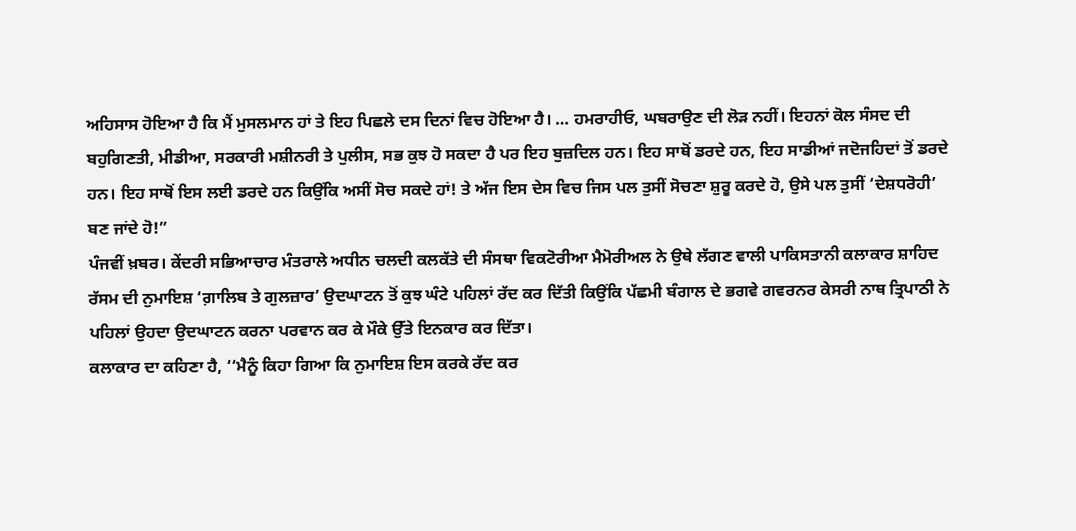ਅਹਿਸਾਸ ਹੋਇਆ ਹੈ ਕਿ ਮੈਂ ਮੁਸਲਮਾਨ ਹਾਂ ਤੇ ਇਹ ਪਿਛਲੇ ਦਸ ਦਿਨਾਂ ਵਿਚ ਹੋਇਆ ਹੈ। … ਹਮਰਾਹੀਓ, ਘਬਰਾਉਣ ਦੀ ਲੋਡ਼ ਨਹੀਂ। ਇਹਨਾਂ ਕੋਲ ਸੰਸਦ ਦੀ ਬਹੁਗਿਣਤੀ, ਮੀਡੀਆ, ਸਰਕਾਰੀ ਮਸ਼ੀਨਰੀ ਤੇ ਪੁਲੀਸ, ਸਭ ਕੁਝ ਹੋ ਸਕਦਾ ਹੈ ਪਰ ਇਹ ਬੁਜ਼ਦਿਲ ਹਨ। ਇਹ ਸਾਥੋਂ ਡਰਦੇ ਹਨ, ਇਹ ਸਾਡੀਆਂ ਜਦੋਜਹਿਦਾਂ ਤੋਂ ਡਰਦੇ ਹਨ। ਇਹ ਸਾਥੋਂ ਇਸ ਲਈ ਡਰਦੇ ਹਨ ਕਿਉਂਕਿ ਅਸੀਂ ਸੋਚ ਸਕਦੇ ਹਾਂ! ਤੇ ਅੱਜ ਇਸ ਦੇਸ ਵਿਚ ਜਿਸ ਪਲ ਤੁਸੀਂ ਸੋਚਣਾ ਸ਼ੁਰੂ ਕਰਦੇ ਹੋ, ਉਸੇ ਪਲ ਤੁਸੀਂ ‘ਦੇਸ਼ਧਰੋਹੀ’ ਬਣ ਜਾਂਦੇ ਹੋ!”
ਪੰਜਵੀਂ ਖ਼ਬਰ। ਕੇਂਦਰੀ ਸਭਿਆਚਾਰ ਮੰਤਰਾਲੇ ਅਧੀਨ ਚਲਦੀ ਕਲਕੱਤੇ ਦੀ ਸੰਸਥਾ ਵਿਕਟੋਰੀਆ ਮੈਮੋਰੀਅਲ ਨੇ ਉਥੇ ਲੱਗਣ ਵਾਲੀ ਪਾਕਿਸਤਾਨੀ ਕਲਾਕਾਰ ਸ਼ਾਹਿਦ ਰੱਸਮ ਦੀ ਨੁਮਾਇਸ਼ ‘ਗ਼ਾਲਿਬ ਤੇ ਗੁਲਜ਼ਾਰ’ ਉਦਘਾਟਨ ਤੋਂ ਕੁਝ ਘੰਟੇ ਪਹਿਲਾਂ ਰੱਦ ਕਰ ਦਿੱਤੀ ਕਿਉਂਕਿ ਪੱਛਮੀ ਬੰਗਾਲ ਦੇ ਭਗਵੇ ਗਵਰਨਰ ਕੇਸਰੀ ਨਾਥ ਤ੍ਰਿਪਾਠੀ ਨੇ ਪਹਿਲਾਂ ਉਹਦਾ ਉਦਘਾਟਨ ਕਰਨਾ ਪਰਵਾਨ ਕਰ ਕੇ ਮੌਕੇ ਉੱਤੇ ਇਨਕਾਰ ਕਰ ਦਿੱਤਾ।
ਕਲਾਕਾਰ ਦਾ ਕਹਿਣਾ ਹੈ, ‘‘ਮੈਨੂੰ ਕਿਹਾ ਗਿਆ ਕਿ ਨੁਮਾਇਸ਼ ਇਸ ਕਰਕੇ ਰੱਦ ਕਰ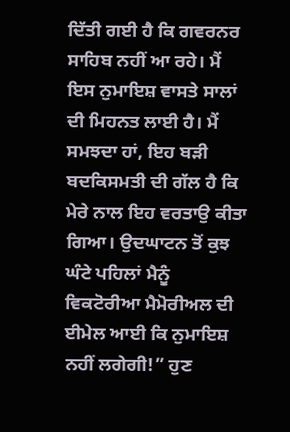ਦਿੱਤੀ ਗਈ ਹੈ ਕਿ ਗਵਰਨਰ ਸਾਹਿਬ ਨਹੀਂ ਆ ਰਹੇ। ਮੈਂ ਇਸ ਨੁਮਾਇਸ਼ ਵਾਸਤੇ ਸਾਲਾਂ ਦੀ ਮਿਹਨਤ ਲਾਈ ਹੈ। ਮੈਂ ਸਮਝਦਾ ਹਾਂ, ਇਹ ਬਡ਼ੀ ਬਦਕਿਸਮਤੀ ਦੀ ਗੱਲ ਹੈ ਕਿ ਮੇਰੇ ਨਾਲ ਇਹ ਵਰਤਾਉ ਕੀਤਾ ਗਿਆ। ਉਦਘਾਟਨ ਤੋਂ ਕੁਝ ਘੰਟੇ ਪਹਿਲਾਂ ਮੈਨੂੰ ਵਿਕਟੋਰੀਆ ਮੈਮੋਰੀਅਲ ਦੀ ਈਮੇਲ ਆਈ ਕਿ ਨੁਮਾਇਸ਼ ਨਹੀਂ ਲਗੇਗੀ!” ਹੁਣ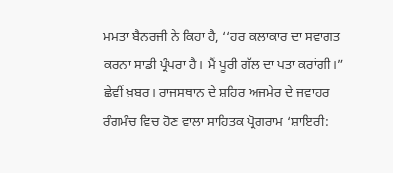ਮਮਤਾ ਬੈਨਰਜੀ ਨੇ ਕਿਹਾ ਹੈ, ‘‘ਹਰ ਕਲਾਕਾਰ ਦਾ ਸਵਾਗਤ ਕਰਨਾ ਸਾਡੀ ਪ੍ਰੰਪਰਾ ਹੈ। ਮੈਂ ਪੂਰੀ ਗੱਲ ਦਾ ਪਤਾ ਕਰਾਂਗੀ।”
ਛੇਵੀਂ ਖ਼ਬਰ। ਰਾਜਸਥਾਨ ਦੇ ਸ਼ਹਿਰ ਅਜਮੇਰ ਦੇ ਜਵਾਹਰ ਰੰਗਮੰਚ ਵਿਚ ਹੋਣ ਵਾਲਾ ਸਾਹਿਤਕ ਪ੍ਰੋਗਰਾਮ ‘ਸ਼ਾਇਰੀ: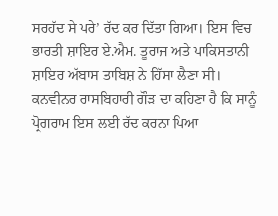ਸਰਹੱਦ ਸੇ ਪਰੇ’ ਰੱਦ ਕਰ ਦਿੱਤਾ ਗਿਆ। ਇਸ ਵਿਚ ਭਾਰਤੀ ਸ਼ਾਇਰ ਏ.ਐਮ. ਤੂਰਾਜ ਅਤੇ ਪਾਕਿਸਤਾਨੀ ਸ਼ਾਇਰ ਅੱਬਾਸ ਤਾਬਿਸ਼ ਨੇ ਹਿੱਸਾ ਲੈਣਾ ਸੀ। ਕਨਵੀਨਰ ਰਾਸਬਿਹਾਰੀ ਗੌਡ਼ ਦਾ ਕਹਿਣਾ ਹੈ ਕਿ ਸਾਨੂੰ ਪ੍ਰੋਗਰਾਮ ਇਸ ਲਈ ਰੱਦ ਕਰਨਾ ਪਿਆ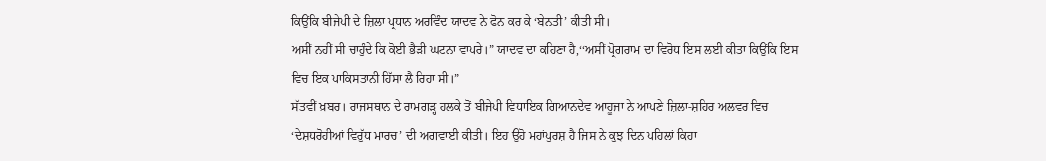ਕਿਉਂਕਿ ਬੀਜੇਪੀ ਦੇ ਜ਼ਿਲਾ ਪ੍ਰਧਾਨ ਅਰਵਿੰਦ ਯਾਦਵ ਨੇ ਫੋਨ ਕਰ ਕੇ ‘ਬੇਨਤੀ’ ਕੀਤੀ ਸੀ।
ਅਸੀਂ ਨਹੀਂ ਸੀ ਚਾਹੁੰਦੇ ਕਿ ਕੋਈ ਭੈਡ਼ੀ ਘਟਨਾ ਵਾਪਰੇ।” ਯਾਦਵ ਦਾ ਕਹਿਣਾ ਹੈ,‘‘ਅਸੀਂ ਪ੍ਰੋਗਰਾਮ ਦਾ ਵਿਰੋਧ ਇਸ ਲਈ ਕੀਤਾ ਕਿਉਂਕਿ ਇਸ ਵਿਚ ਇਕ ਪਾਕਿਸਤਾਨੀ ਹਿੱਸਾ ਲੈ ਰਿਹਾ ਸੀ।”
ਸੱਤਵੀਂ ਖ਼ਬਰ। ਰਾਜਸਥਾਨ ਦੇ ਰਾਮਗਡ਼੍ਹ ਹਲਕੇ ਤੋਂ ਬੀਜੇਪੀ ਵਿਧਾਇਕ ਗਿਆਨਦੇਵ ਆਹੂਜਾ ਨੇ ਆਪਣੇ ਜ਼ਿਲਾ-ਸ਼ਹਿਰ ਅਲਵਰ ਵਿਚ ‘ਦੇਸ਼ਧਰੋਹੀਆਂ ਵਿਰੁੱਧ ਮਾਰਚ’ ਦੀ ਅਗਵਾਈ ਕੀਤੀ। ਇਹ ਉਹੋ ਮਹਾਂਪੁਰਸ਼ ਹੈ ਜਿਸ ਨੇ ਕੁਝ ਦਿਨ ਪਹਿਲਾਂ ਕਿਹਾ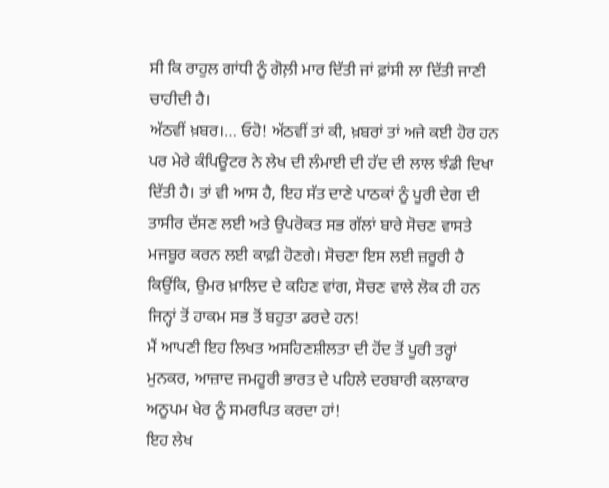ਸੀ ਕਿ ਰਾਹੁਲ ਗਾਂਧੀ ਨੂੰ ਗੋਲ਼ੀ ਮਾਰ ਦਿੱਤੀ ਜਾਂ ਫ਼ਾਂਸੀ ਲਾ ਦਿੱਤੀ ਜਾਣੀ ਚਾਹੀਦੀ ਹੈ।
ਅੱਠਵੀਂ ਖ਼ਬਰ।… ਓਹੋ! ਅੱਠਵੀਂ ਤਾਂ ਕੀ, ਖ਼ਬਰਾਂ ਤਾਂ ਅਜੇ ਕਈ ਹੋਰ ਹਨ ਪਰ ਮੇਰੇ ਕੰਪਿਊਟਰ ਨੇ ਲੇਖ ਦੀ ਲੰਮਾਈ ਦੀ ਹੱਦ ਦੀ ਲਾਲ ਝੰਡੀ ਦਿਖਾ ਦਿੱਤੀ ਹੈ। ਤਾਂ ਵੀ ਆਸ ਹੈ, ਇਹ ਸੱਤ ਦਾਣੇ ਪਾਠਕਾਂ ਨੂੰ ਪੂਰੀ ਦੇਗ ਦੀ ਤਾਸੀਰ ਦੱਸਣ ਲਈ ਅਤੇ ਉਪਰੋਕਤ ਸਭ ਗੱਲਾਂ ਬਾਰੇ ਸੋਚਣ ਵਾਸਤੇ ਮਜਬੂਰ ਕਰਨ ਲਈ ਕਾਫ਼ੀ ਹੋਣਗੇ। ਸੋਚਣਾ ਇਸ ਲਈ ਜ਼ਰੂਰੀ ਹੈ ਕਿਉਂਕਿ, ਉਮਰ ਖ਼ਾਲਿਦ ਦੇ ਕਹਿਣ ਵਾਂਗ, ਸੋਚਣ ਵਾਲੇ ਲੋਕ ਹੀ ਹਨ ਜਿਨ੍ਹਾਂ ਤੋਂ ਹਾਕਮ ਸਭ ਤੋਂ ਬਹੁਤਾ ਡਰਦੇ ਹਨ!
ਮੈਂ ਆਪਣੀ ਇਹ ਲਿਖਤ ਅਸਹਿਣਸ਼ੀਲਤਾ ਦੀ ਹੋਂਦ ਤੋਂ ਪੂਰੀ ਤਰ੍ਹਾਂ ਮੁਨਕਰ, ਆਜ਼ਾਦ ਜਮਹੂਰੀ ਭਾਰਤ ਦੇ ਪਹਿਲੇ ਦਰਬਾਰੀ ਕਲਾਕਾਰ ਅਨੂਪਮ ਖੇਰ ਨੂੰ ਸਮਰਪਿਤ ਕਰਦਾ ਹਾਂ!
ਇਹ ਲੇਖ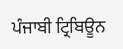ਪੰਜਾਬੀ ਟ੍ਰਿਬਿਊਨ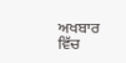ਅਖਬਾਰ ਵਿੱਚ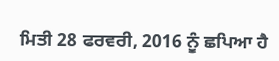ਮਿਤੀ 28 ਫਰਵਰੀ, 2016 ਨੂੰ ਛਪਿਆ ਹੈ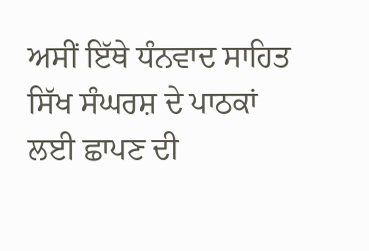ਅਸੀਂ ਇੱਥੇ ਧੰਨਵਾਦ ਸਾਹਿਤ ਸਿੱਖ ਸੰਘਰਸ਼ ਦੇ ਪਾਠਕਾਂ ਲਈ ਛਾਪਣ ਦੀ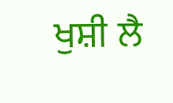ਖੁਸ਼ੀ ਲੈ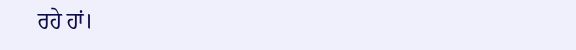ਰਹੇ ਹਾਂ।